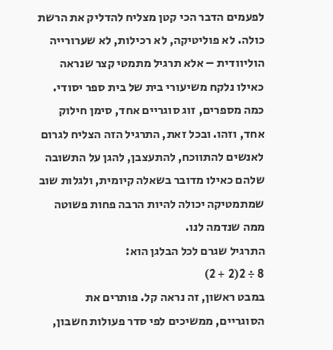לפעמים הדבר הכי קטן מצליח להדליק את הרשת כולה. לא פוליטיקה, לא רכילות, לא שערורייה הוליוודית – אלא תרגיל מתמטי קצר שנראה כאילו נלקח משיעורי בית של בית ספר יסודי. כמה מספרים, זוג סוגריים אחד, סימן חילוק אחד, וזהו. ובכל זאת, התרגיל הזה הצליח לגרום לאנשים להתווכח, להתעצבן, להגן על התשובה שלהם כאילו מדובר בשאלה קיומית, ולגלות שוב שמתמטיקה יכולה להיות הרבה פחות פשוטה ממה שנדמה לנו.
התרגיל שגרם לכל הבלגן הוא:
8 ÷ 2(2 + 2)
במבט ראשון, זה נראה קל. פותרים את הסוגריים, ממשיכים לפי סדר פעולות חשבון,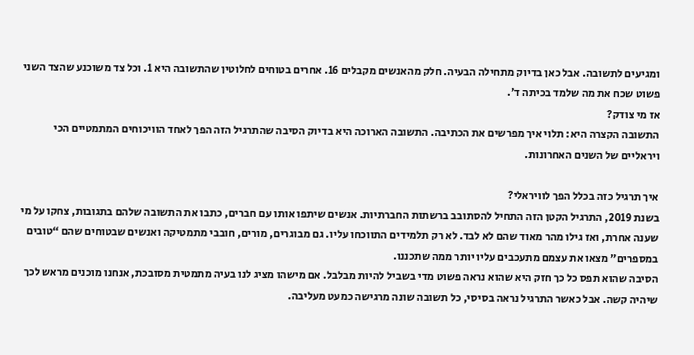ומגיעים לתשובה. אבל כאן בדיוק מתחילה הבעיה. חלק מהאנשים מקבלים 16. אחרים בטוחים לחלוטין שהתשובה היא 1. וכל צד משוכנע שהצד השני פשוט שכח את מה שלמד בכיתה ד׳.
אז מי צודק?
התשובה הקצרה היא: תלוי איך מפרשים את הכתיבה. התשובה הארוכה היא בדיוק הסיבה שהתרגיל הזה הפך לאחד הוויכוחים המתמטיים הכי ויראליים של השנים האחרונות.

איך תרגיל כזה בכלל הפך לוויראלי?
בשנת 2019, התרגיל הקטן הזה התחיל להסתובב ברשתות החברתיות. אנשים שיתפו אותו עם חברים, כתבו את התשובה שלהם בתגובות, צחקו על מי שענה אחרת, ואז גילו מהר מאוד שהם לא לבד. לא רק תלמידים התווכחו עליו. גם מבוגרים, מורים, חובבי מתמטיקה ואנשים שבטוחים שהם “טובים במספרים” מצאו את עצמם מתעכבים עליו יותר ממה שתכננו.
הסיבה שהוא תפס כל כך חזק היא שהוא נראה פשוט מדי בשביל להיות מבלבל. אם מישהו מציג לנו בעיה מתמטית מסובכת, אנחנו מוכנים מראש לכך שיהיה קשה. אבל כאשר התרגיל נראה בסיסי, כל תשובה שונה מרגישה כמעט מעליבה.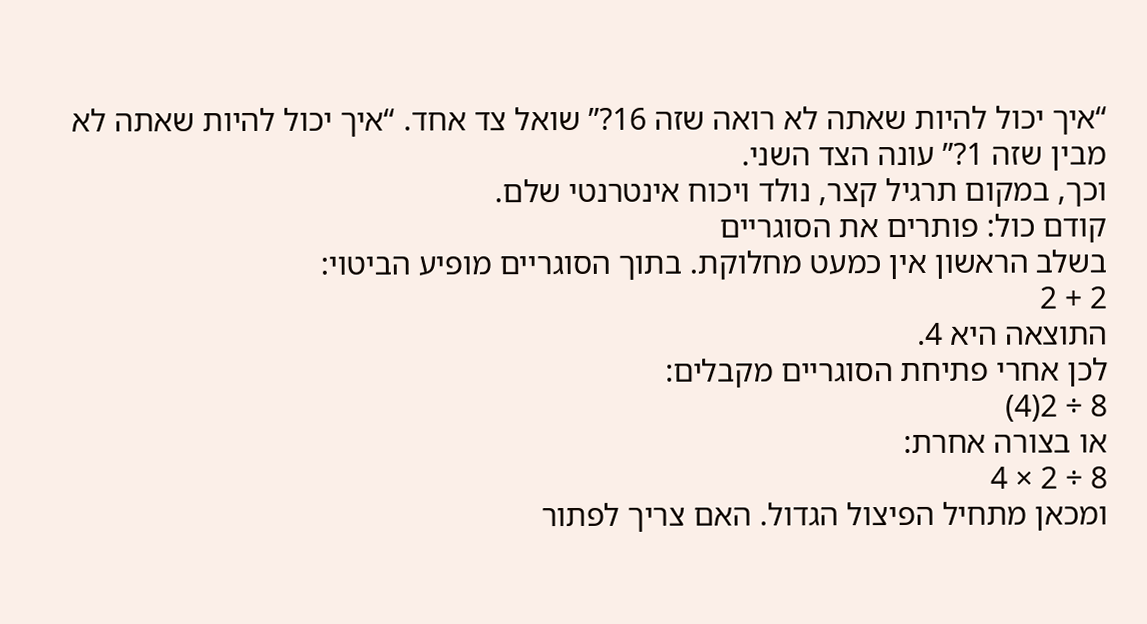“איך יכול להיות שאתה לא רואה שזה 16?” שואל צד אחד. “איך יכול להיות שאתה לא מבין שזה 1?” עונה הצד השני.
וכך, במקום תרגיל קצר, נולד ויכוח אינטרנטי שלם.
קודם כול: פותרים את הסוגריים
בשלב הראשון אין כמעט מחלוקת. בתוך הסוגריים מופיע הביטוי:
2 + 2
התוצאה היא 4.
לכן אחרי פתיחת הסוגריים מקבלים:
8 ÷ 2(4)
או בצורה אחרת:
8 ÷ 2 × 4
ומכאן מתחיל הפיצול הגדול. האם צריך לפתור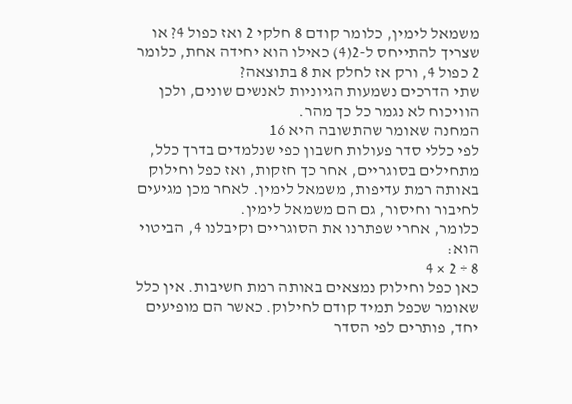משמאל לימין, כלומר קודם 8 חלקי 2 ואז כפול 4? או שצריך להתייחס ל-2(4) כאילו הוא יחידה אחת, כלומר 2 כפול 4, ורק אז לחלק את 8 בתוצאה?
שתי הדרכים נשמעות הגיוניות לאנשים שונים, ולכן הוויכוח לא נגמר כל כך מהר.
המחנה שאומר שהתשובה היא 16
לפי כללי סדר פעולות חשבון כפי שנלמדים בדרך כלל, מתחילים בסוגריים, אחר כך חזקות, ואז כפל וחילוק באותה רמת עדיפות, משמאל לימין. לאחר מכן מגיעים לחיבור וחיסור, גם הם משמאל לימין.
כלומר, אחרי שפתרנו את הסוגריים וקיבלנו 4, הביטוי הוא:
8 ÷ 2 × 4
כאן כפל וחילוק נמצאים באותה רמת חשיבות. אין כלל שאומר שכפל תמיד קודם לחילוק. כאשר הם מופיעים יחד, פותרים לפי הסדר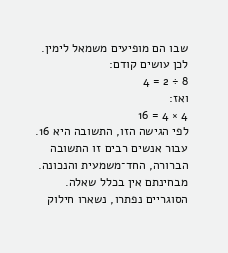שבו הם מופיעים משמאל לימין.
לכן עושים קודם:
8 ÷ 2 = 4
ואז:
4 × 4 = 16
לפי הגישה הזו, התשובה היא 16.
עבור אנשים רבים זו התשובה הברורה, החד־משמעית והנכונה. מבחינתם אין בכלל שאלה. הסוגריים נפתרו, נשארו חילוק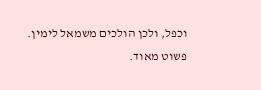וכפל, ולכן הולכים משמאל לימין. פשוט מאוד.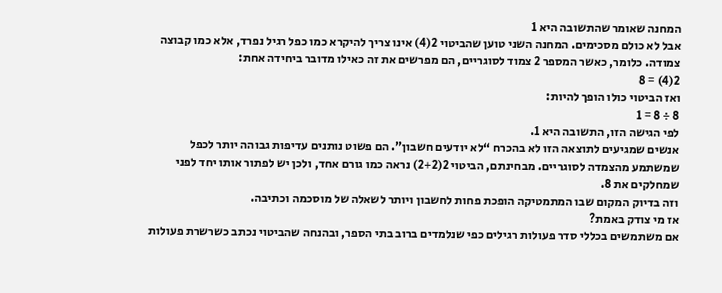המחנה שאומר שהתשובה היא 1
אבל לא כולם מסכימים. המחנה השני טוען שהביטוי 2(4) אינו צריך להיקרא כמו כפל רגיל נפרד, אלא כמו קבוצה צמודה. כלומר, כאשר המספר 2 צמוד לסוגריים, הם מפרשים את זה כאילו מדובר ביחידה אחת:
2(4) = 8
ואז הביטוי כולו הופך להיות:
8 ÷ 8 = 1
לפי הגישה הזו, התשובה היא 1.
אנשים שמגיעים לתוצאה הזו לא בהכרח “לא יודעים חשבון”. הם פשוט נותנים עדיפות גבוהה יותר לכפל שמשתמע מהצמדה לסוגריים. מבחינתם, הביטוי 2(2+2) נראה כמו גורם אחד, ולכן יש לפתור אותו יחד לפני שמחלקים את 8.
וזה בדיוק המקום שבו המתמטיקה הופכת פחות לחשבון ויותר לשאלה של מוסכמה וכתיבה.
אז מי צודק באמת?
אם משתמשים בכללי סדר פעולות רגילים כפי שנלמדים ברוב בתי הספר, ובהנחה שהביטוי נכתב כשרשרת פעולות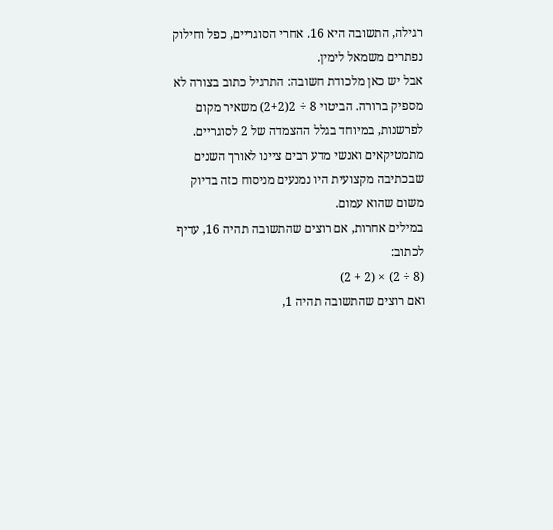רגילה, התשובה היא 16. אחרי הסוגריים, כפל וחילוק נפתרים משמאל לימין.
אבל יש כאן מלכודת חשובה: התרגיל כתוב בצורה לא מספיק ברורה. הביטוי 8 ÷ 2(2+2) משאיר מקום לפרשנות, במיוחד בגלל ההצמדה של 2 לסוגריים. מתמטיקאים ואנשי מדע רבים ציינו לאורך השנים שבכתיבה מקצועית היו נמנעים מניסוח כזה בדיוק משום שהוא עמום.
במילים אחרות, אם רוצים שהתשובה תהיה 16, עדיף לכתוב:
(8 ÷ 2) × (2 + 2)
ואם רוצים שהתשובה תהיה 1,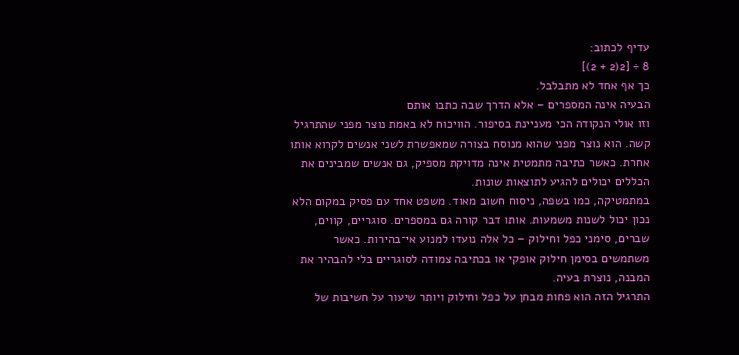עדיף לכתוב:
8 ÷ [2(2 + 2)]
כך אף אחד לא מתבלבל.
הבעיה אינה המספרים – אלא הדרך שבה כתבו אותם
וזו אולי הנקודה הכי מעניינת בסיפור. הוויכוח לא באמת נוצר מפני שהתרגיל קשה. הוא נוצר מפני שהוא מנוסח בצורה שמאפשרת לשני אנשים לקרוא אותו אחרת. כאשר כתיבה מתמטית אינה מדויקת מספיק, גם אנשים שמבינים את הכללים יכולים להגיע לתוצאות שונות.
במתמטיקה, כמו בשפה, ניסוח חשוב מאוד. משפט אחד עם פסיק במקום הלא נכון יכול לשנות משמעות. אותו דבר קורה גם במספרים. סוגריים, קווים, שברים, סימני כפל וחילוק – כל אלה נועדו למנוע אי־בהירות. כאשר משתמשים בסימן חילוק אופקי או בכתיבה צמודה לסוגריים בלי להבהיר את המבנה, נוצרת בעיה.
התרגיל הזה הוא פחות מבחן על כפל וחילוק ויותר שיעור על חשיבות של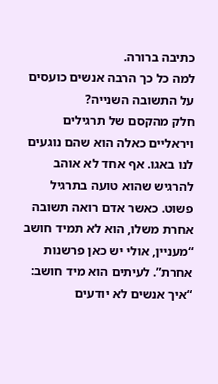כתיבה ברורה.
למה כל כך הרבה אנשים כועסים על התשובה השנייה?
חלק מהקסם של תרגילים ויראליים כאלה הוא שהם נוגעים לנו באגו. אף אחד לא אוהב להרגיש שהוא טועה בתרגיל פשוט. כאשר אדם רואה תשובה אחרת משלו, הוא לא תמיד חושב “מעניין, אולי יש כאן פרשנות אחרת”. לעיתים הוא מיד חושב: “איך אנשים לא יודעים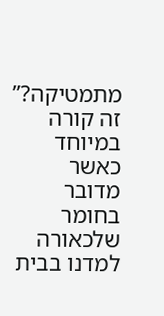מתמטיקה?”
זה קורה במיוחד כאשר מדובר בחומר שלכאורה למדנו בבית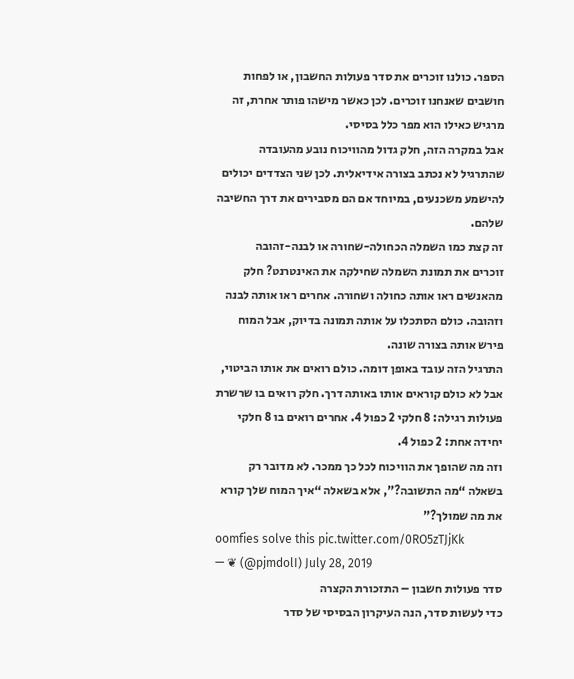הספר. כולנו זוכרים את סדר פעולות החשבון, או לפחות חושבים שאנחנו זוכרים. לכן כאשר מישהו פותר אחרת, זה מרגיש כאילו הוא מפר כלל בסיסי.
אבל במקרה הזה, חלק גדול מהוויכוח נובע מהעובדה שהתרגיל לא נכתב בצורה אידיאלית. לכן שני הצדדים יכולים להישמע משכנעים, במיוחד אם הם מסבירים את דרך החשיבה שלהם.
זה קצת כמו השמלה הכחולה-שחורה או לבנה-זהובה
זוכרים את תמונת השמלה שחילקה את האינטרנט? חלק מהאנשים ראו אותה כחולה ושחורה. אחרים ראו אותה לבנה וזהובה. כולם הסתכלו על אותה תמונה בדיוק, אבל המוח פירש אותה בצורה שונה.
התרגיל הזה עובד באופן דומה. כולם רואים את אותו הביטוי, אבל לא כולם קוראים אותו באותה דרך. חלק רואים בו שרשרת פעולות רגילה: 8 חלקי 2 כפול 4. אחרים רואים בו 8 חלקי יחידה אחת: 2 כפול 4.
וזה מה שהופך את הוויכוח לכל כך ממכר. לא מדובר רק בשאלה “מה התשובה?”, אלא בשאלה “איך המוח שלך קורא את מה שמולך?”
oomfies solve this pic.twitter.com/0RO5zTJjKk
— ❦ (@pjmdolI) July 28, 2019
סדר פעולות חשבון – התזכורת הקצרה
כדי לעשות סדר, הנה העיקרון הבסיסי של סדר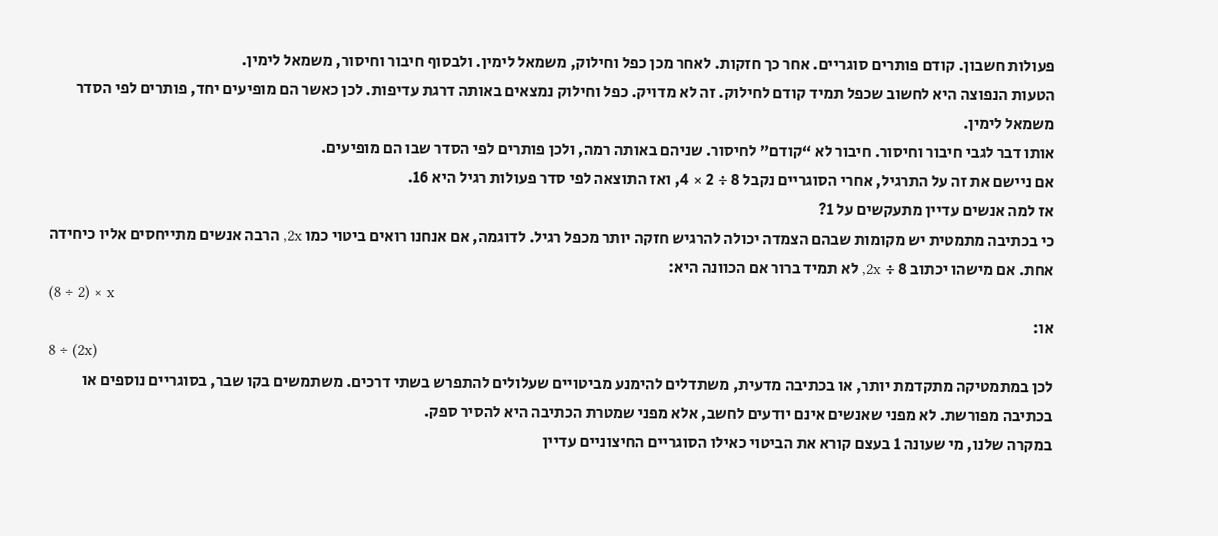פעולות חשבון. קודם פותרים סוגריים. אחר כך חזקות. לאחר מכן כפל וחילוק, משמאל לימין. ולבסוף חיבור וחיסור, משמאל לימין.
הטעות הנפוצה היא לחשוב שכפל תמיד קודם לחילוק. זה לא מדויק. כפל וחילוק נמצאים באותה דרגת עדיפות. לכן כאשר הם מופיעים יחד, פותרים לפי הסדר משמאל לימין.
אותו דבר לגבי חיבור וחיסור. חיבור לא “קודם” לחיסור. שניהם באותה רמה, ולכן פותרים לפי הסדר שבו הם מופיעים.
אם ניישם את זה על התרגיל, אחרי הסוגריים נקבל 8 ÷ 2 × 4, ואז התוצאה לפי סדר פעולות רגיל היא 16.
אז למה אנשים עדיין מתעקשים על 1?
כי בכתיבה מתמטית יש מקומות שבהם הצמדה יכולה להרגיש חזקה יותר מכפל רגיל. לדוגמה, אם אנחנו רואים ביטוי כמו 2x, הרבה אנשים מתייחסים אליו כיחידה אחת. אם מישהו יכתוב 8 ÷ 2x, לא תמיד ברור אם הכוונה היא:
(8 ÷ 2) × x
או:
8 ÷ (2x)
לכן במתמטיקה מתקדמת יותר, או בכתיבה מדעית, משתדלים להימנע מביטויים שעלולים להתפרש בשתי דרכים. משתמשים בקו שבר, בסוגריים נוספים או בכתיבה מפורשת. לא מפני שאנשים אינם יודעים לחשב, אלא מפני שמטרת הכתיבה היא להסיר ספק.
במקרה שלנו, מי שעונה 1 בעצם קורא את הביטוי כאילו הסוגריים החיצוניים עדיין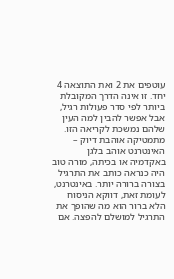עוטפים את 2 ואת התוצאה 4 יחד. זו אינה הדרך המקובלת ביותר לפי סדר פעולות רגיל, אבל אפשר להבין למה העין שלהם נמשכת לקריאה הזו.
מתמטיקה אוהבת דיוק – האינטרנט אוהב בלגן
באקדמיה או בכיתה, מורה טוב היה כנראה כותב את התרגיל בצורה ברורה יותר. באינטרנט, לעומת זאת, דווקא הניסוח הלא ברור הוא מה שהופך את התרגיל למושלם להפצה. אם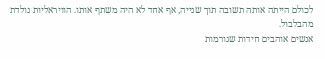לכולם הייתה אותה תשובה תוך שנייה, אף אחד לא היה משתף אותו. הוויראליות נולדת מהבלבול.
אנשים אוהבים חידות שגורמות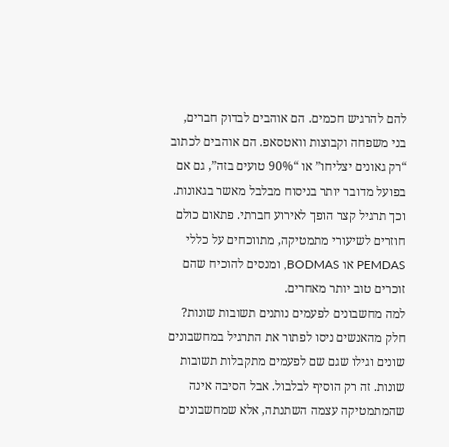להם להרגיש חכמים. הם אוהבים לבדוק חברים, בני משפחה וקבוצות וואטסאפ. הם אוהבים לכתוב “רק גאונים יצליחו” או “90% טועים בזה”, גם אם בפועל מדובר יותר בניסוח מבלבל מאשר בגאונות.
וכך תרגיל קצר הופך לאירוע חברתי. פתאום כולם חוזרים לשיעורי מתמטיקה, מתווכחים על כללי PEMDAS או BODMAS, ומנסים להוכיח שהם זוכרים טוב יותר מאחרים.
למה מחשבונים לפעמים נותנים תשובות שונות?
חלק מהאנשים ניסו לפתור את התרגיל במחשבונים שונים וגילו שגם שם לפעמים מתקבלות תשובות שונות. זה רק הוסיף לבלבול. אבל הסיבה אינה שהמתמטיקה עצמה השתנתה, אלא שמחשבונים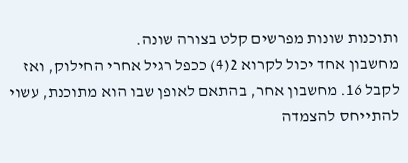ותוכנות שונות מפרשים קלט בצורה שונה.
מחשבון אחד יכול לקרוא 2(4) ככפל רגיל אחרי החילוק, ואז לקבל 16. מחשבון אחר, בהתאם לאופן שבו הוא מתוכנת, עשוי להתייחס להצמדה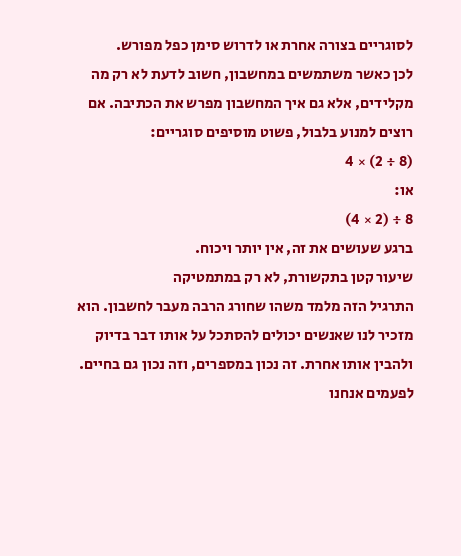לסוגריים בצורה אחרת או לדרוש סימן כפל מפורש.
לכן כאשר משתמשים במחשבון, חשוב לדעת לא רק מה מקלידים, אלא גם איך המחשבון מפרש את הכתיבה. אם רוצים למנוע בלבול, פשוט מוסיפים סוגריים:
(8 ÷ 2) × 4
או:
8 ÷ (2 × 4)
ברגע שעושים את זה, אין יותר ויכוח.
שיעור קטן בתקשורת, לא רק במתמטיקה
התרגיל הזה מלמד משהו שחורג הרבה מעבר לחשבון. הוא מזכיר לנו שאנשים יכולים להסתכל על אותו דבר בדיוק ולהבין אותו אחרת. זה נכון במספרים, וזה נכון גם בחיים.
לפעמים אנחנו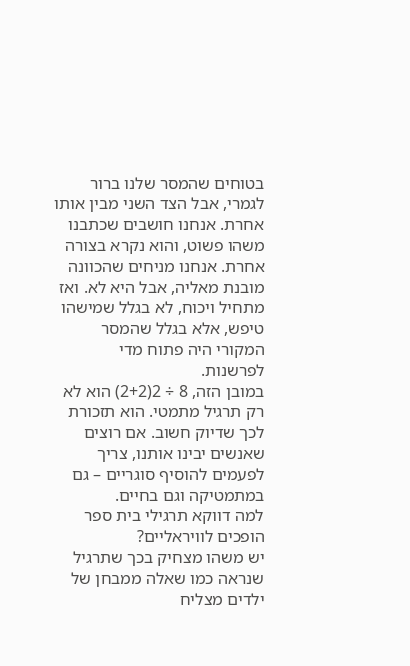בטוחים שהמסר שלנו ברור לגמרי, אבל הצד השני מבין אותו אחרת. אנחנו חושבים שכתבנו משהו פשוט, והוא נקרא בצורה אחרת. אנחנו מניחים שהכוונה מובנת מאליה, אבל היא לא. ואז מתחיל ויכוח, לא בגלל שמישהו טיפש, אלא בגלל שהמסר המקורי היה פתוח מדי לפרשנות.
במובן הזה, 8 ÷ 2(2+2) הוא לא רק תרגיל מתמטי. הוא תזכורת לכך שדיוק חשוב. אם רוצים שאנשים יבינו אותנו, צריך לפעמים להוסיף סוגריים – גם במתמטיקה וגם בחיים.
למה דווקא תרגילי בית ספר הופכים לוויראליים?
יש משהו מצחיק בכך שתרגיל שנראה כמו שאלה ממבחן של ילדים מצליח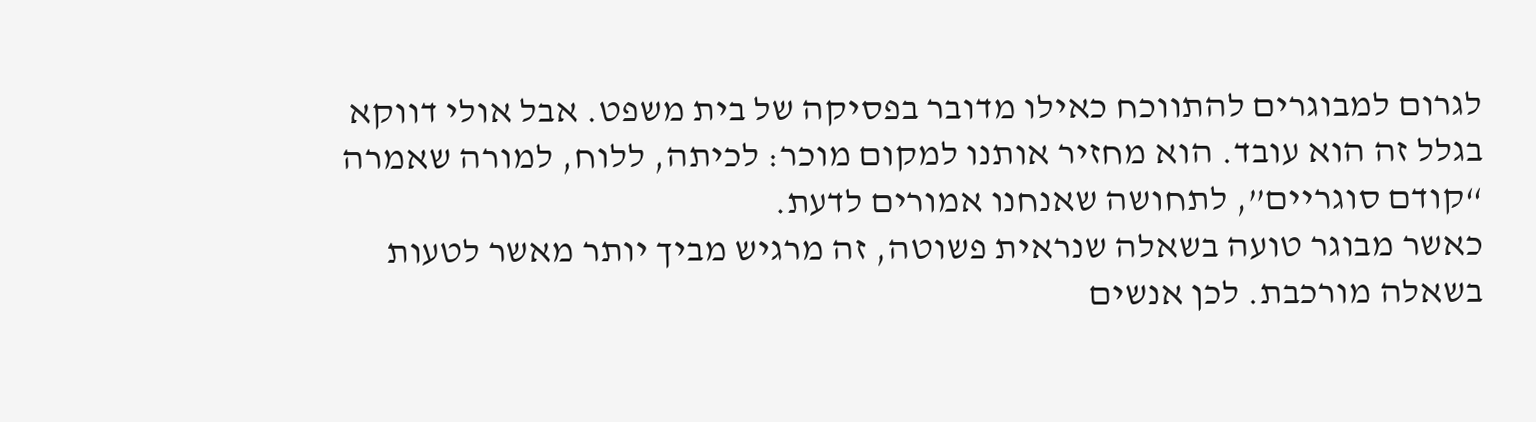לגרום למבוגרים להתווכח כאילו מדובר בפסיקה של בית משפט. אבל אולי דווקא בגלל זה הוא עובד. הוא מחזיר אותנו למקום מוכר: לכיתה, ללוח, למורה שאמרה “קודם סוגריים”, לתחושה שאנחנו אמורים לדעת.
כאשר מבוגר טועה בשאלה שנראית פשוטה, זה מרגיש מביך יותר מאשר לטעות בשאלה מורכבת. לכן אנשים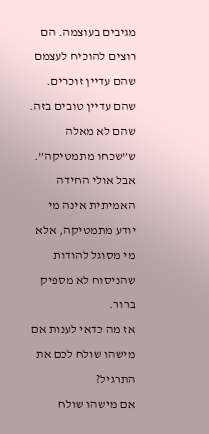מגיבים בעוצמה. הם רוצים להוכיח לעצמם שהם עדיין זוכרים. שהם עדיין טובים בזה. שהם לא מאלה ש”שכחו מתמטיקה”.
אבל אולי החידה האמיתית אינה מי יודע מתמטיקה, אלא מי מסוגל להודות שהניסוח לא מספיק ברור.
אז מה כדאי לענות אם מישהו שולח לכם את התרגיל?
אם מישהו שולח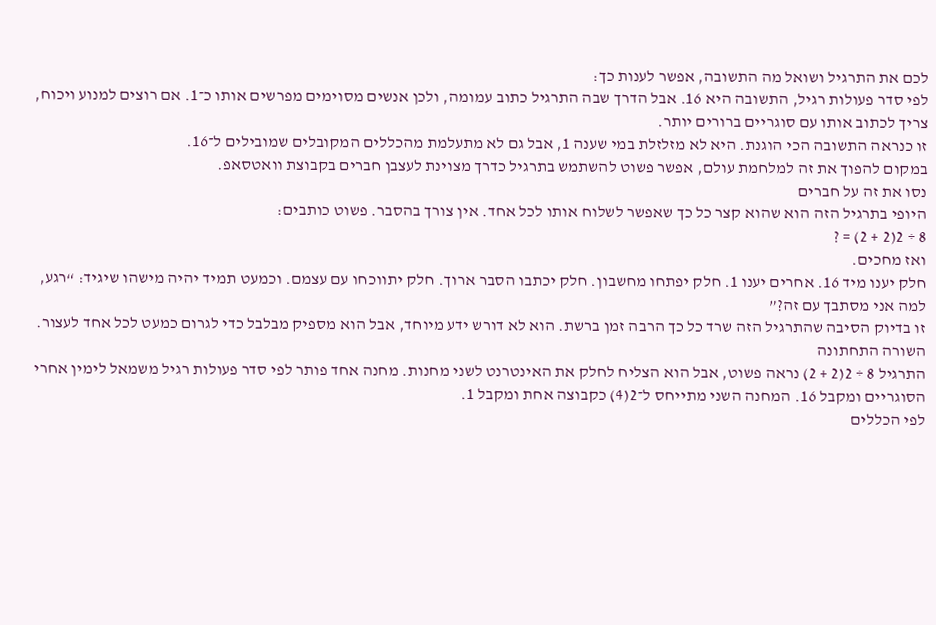לכם את התרגיל ושואל מה התשובה, אפשר לענות כך:
לפי סדר פעולות רגיל, התשובה היא 16. אבל הדרך שבה התרגיל כתוב עמומה, ולכן אנשים מסוימים מפרשים אותו כ־1. אם רוצים למנוע ויכוח, צריך לכתוב אותו עם סוגריים ברורים יותר.
זו כנראה התשובה הכי הוגנת. היא לא מזלזלת במי שענה 1, אבל גם לא מתעלמת מהכללים המקובלים שמובילים ל־16.
במקום להפוך את זה למלחמת עולם, אפשר פשוט להשתמש בתרגיל כדרך מצוינת לעצבן חברים בקבוצת וואטסאפ.
נסו את זה על חברים
היופי בתרגיל הזה הוא שהוא קצר כל כך שאפשר לשלוח אותו לכל אחד. אין צורך בהסבר. פשוט כותבים:
8 ÷ 2(2 + 2) = ?
ואז מחכים.
חלק יענו מיד 16. אחרים יענו 1. חלק יפתחו מחשבון. חלק יכתבו הסבר ארוך. חלק יתווכחו עם עצמם. וכמעט תמיד יהיה מישהו שיגיד: “רגע, למה אני מסתבך עם זה?”
זו בדיוק הסיבה שהתרגיל הזה שרד כל כך הרבה זמן ברשת. הוא לא דורש ידע מיוחד, אבל הוא מספיק מבלבל כדי לגרום כמעט לכל אחד לעצור.
השורה התחתונה
התרגיל 8 ÷ 2(2 + 2) נראה פשוט, אבל הוא הצליח לחלק את האינטרנט לשני מחנות. מחנה אחד פותר לפי סדר פעולות רגיל משמאל לימין אחרי הסוגריים ומקבל 16. המחנה השני מתייחס ל־2(4) כקבוצה אחת ומקבל 1.
לפי הכללים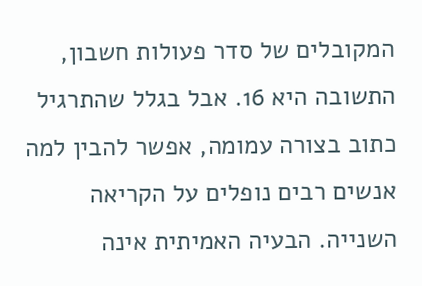המקובלים של סדר פעולות חשבון, התשובה היא 16. אבל בגלל שהתרגיל כתוב בצורה עמומה, אפשר להבין למה אנשים רבים נופלים על הקריאה השנייה. הבעיה האמיתית אינה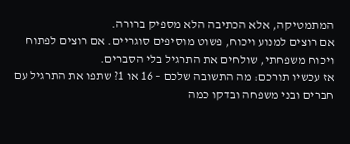המתמטיקה, אלא הכתיבה הלא מספיק ברורה.
אם רוצים למנוע ויכוח, פשוט מוסיפים סוגריים. אם רוצים לפתוח ויכוח משפחתי, שולחים את התרגיל בלי הסברים.
אז עכשיו תורכם: מה התשובה שלכם – 16 או 1? שתפו את התרגיל עם חברים ובני משפחה ובדקו כמה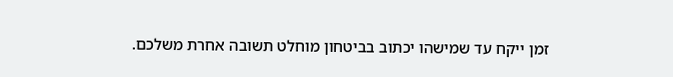זמן ייקח עד שמישהו יכתוב בביטחון מוחלט תשובה אחרת משלכם.